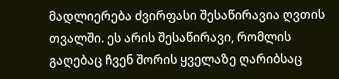მადლიერება ძვირფასი შესაწირავია ღვთის თვალში. ეს არის შესაწირავი, რომლის გაღებაც ჩვენ შორის ყველაზე ღარიბსაც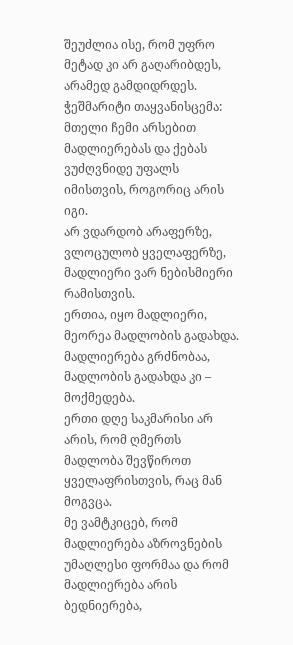შეუძლია ისე, რომ უფრო მეტად კი არ გაღარიბდეს, არამედ გამდიდრდეს.
ჭეშმარიტი თაყვანისცემა: მთელი ჩემი არსებით მადლიერებას და ქებას ვუძღვნიდე უფალს იმისთვის, როგორიც არის იგი.
არ ვდარდობ არაფერზე, ვლოცულობ ყველაფერზე, მადლიერი ვარ ნებისმიერი რამისთვის.
ერთია, იყო მადლიერი, მეორეა მადლობის გადახდა. მადლიერება გრძნობაა, მადლობის გადახდა კი – მოქმედება.
ერთი დღე საკმარისი არ არის, რომ ღმერთს მადლობა შევწიროთ ყველაფრისთვის, რაც მან მოგვცა.
მე ვამტკიცებ, რომ მადლიერება აზროვნების უმაღლესი ფორმაა და რომ მადლიერება არის ბედნიერება,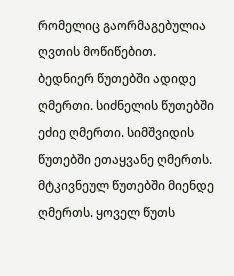რომელიც გაორმაგებულია ღვთის მოწიწებით.
ბედნიერ წუთებში ადიდე ღმერთი. სიძნელის წუთებში ეძიე ღმერთი. სიმშვიდის წუთებში ეთაყვანე ღმერთს. მტკივნეულ წუთებში მიენდე ღმერთს. ყოველ წუთს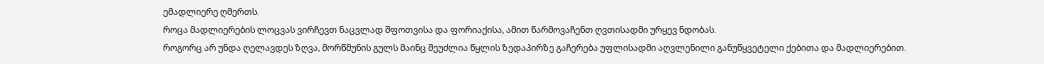ემადლიერე ღმერთს.
როცა მადლიერების ლოცვას ვირჩევთ ნაცვლად შფოთვისა და ფორიაქისა, ამით წარმოვაჩენთ ღვთისადმი ურყევ ნდობას.
როგორც არ უნდა ღელავდეს ზღვა, მორწმუნის გულს მაინც შეუძლია წყლის ზედაპირზე გაჩერება უფლისადმი აღვლენილი განუწყვეტელი ქებითა და მადლიერებით.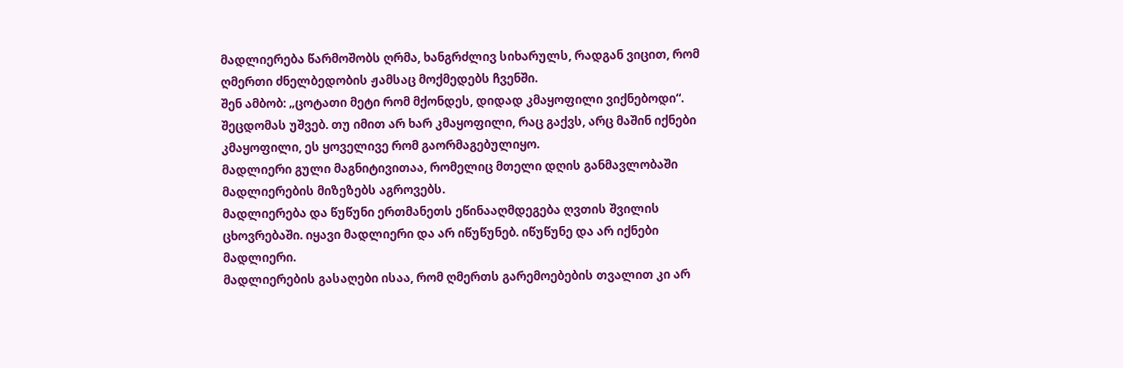მადლიერება წარმოშობს ღრმა, ხანგრძლივ სიხარულს, რადგან ვიცით, რომ ღმერთი ძნელბედობის ჟამსაც მოქმედებს ჩვენში.
შენ ამბობ: „ცოტათი მეტი რომ მქონდეს, დიდად კმაყოფილი ვიქნებოდი“. შეცდომას უშვებ. თუ იმით არ ხარ კმაყოფილი, რაც გაქვს, არც მაშინ იქნები კმაყოფილი, ეს ყოველივე რომ გაორმაგებულიყო.
მადლიერი გული მაგნიტივითაა, რომელიც მთელი დღის განმავლობაში მადლიერების მიზეზებს აგროვებს.
მადლიერება და წუწუნი ერთმანეთს ეწინააღმდეგება ღვთის შვილის ცხოვრებაში. იყავი მადლიერი და არ იწუწუნებ. იწუწუნე და არ იქნები მადლიერი.
მადლიერების გასაღები ისაა, რომ ღმერთს გარემოებების თვალით კი არ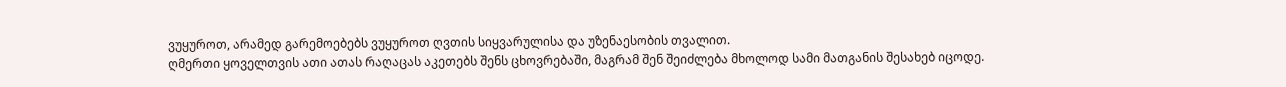ვუყუროთ, არამედ გარემოებებს ვუყუროთ ღვთის სიყვარულისა და უზენაესობის თვალით.
ღმერთი ყოველთვის ათი ათას რაღაცას აკეთებს შენს ცხოვრებაში, მაგრამ შენ შეიძლება მხოლოდ სამი მათგანის შესახებ იცოდე.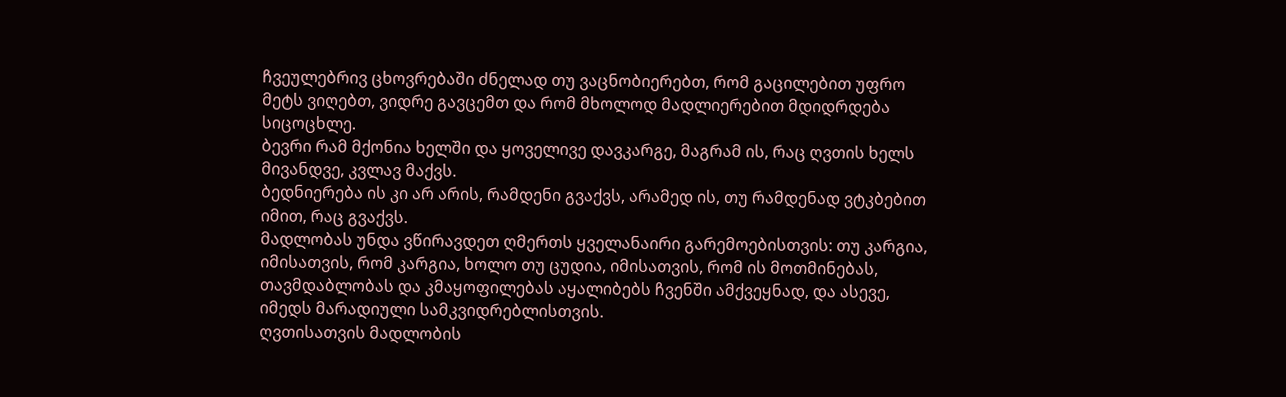ჩვეულებრივ ცხოვრებაში ძნელად თუ ვაცნობიერებთ, რომ გაცილებით უფრო მეტს ვიღებთ, ვიდრე გავცემთ და რომ მხოლოდ მადლიერებით მდიდრდება სიცოცხლე.
ბევრი რამ მქონია ხელში და ყოველივე დავკარგე, მაგრამ ის, რაც ღვთის ხელს მივანდვე, კვლავ მაქვს.
ბედნიერება ის კი არ არის, რამდენი გვაქვს, არამედ ის, თუ რამდენად ვტკბებით იმით, რაც გვაქვს.
მადლობას უნდა ვწირავდეთ ღმერთს ყველანაირი გარემოებისთვის: თუ კარგია, იმისათვის, რომ კარგია, ხოლო თუ ცუდია, იმისათვის, რომ ის მოთმინებას, თავმდაბლობას და კმაყოფილებას აყალიბებს ჩვენში ამქვეყნად, და ასევე, იმედს მარადიული სამკვიდრებლისთვის.
ღვთისათვის მადლობის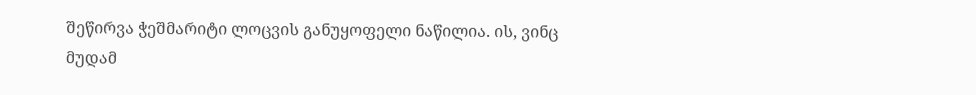შეწირვა ჭეშმარიტი ლოცვის განუყოფელი ნაწილია. ის, ვინც მუდამ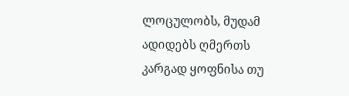ლოცულობს, მუდამ ადიდებს ღმერთს კარგად ყოფნისა თუ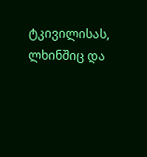ტკივილისას, ლხინშიც და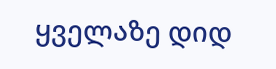ყველაზე დიდ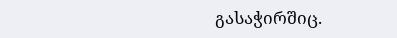გასაჭირშიც.